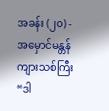အခန်း (၂၀) - အမှောင်မန္တန်ကျားသစ်ကြီး
“ဒါ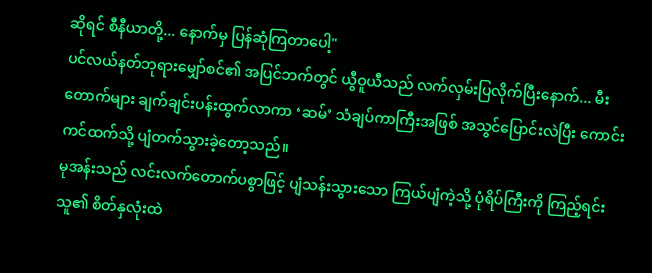ဆိုရင် စီနီယာတို့... နောက်မှ ပြန်ဆုံကြတာပေါ့"
ပင်လယ်နတ်ဘုရားမျှော်စင်၏ အပြင်ဘက်တွင် ယွီဝူယီသည် လက်လှမ်းပြလိုက်ပြီးနောက်... မီးတောက်များ ချက်ချင်းပန်းထွက်လာကာ ‘ဆမ်’ သံချပ်ကာကြီးအဖြစ် အသွင်ပြောင်းလဲပြီး ကောင်းကင်ထက်သို့ ပျံတက်သွားခဲ့တော့သည်။
မုအန်းသည် လင်းလက်တောက်ပစွာဖြင့် ပျံသန်းသွားသော ကြယ်ပျံကဲ့သို့ ပုံရိပ်ကြီးကို ကြည့်ရင်း သူ၏ စိတ်နှလုံးထဲ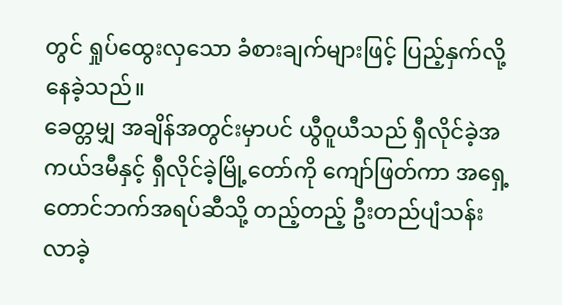တွင် ရှုပ်ထွေးလှသော ခံစားချက်များဖြင့် ပြည့်နှက်လို့နေခဲ့သည်။
ခေတ္တမျှ အချိန်အတွင်းမှာပင် ယွီဝူယီသည် ရှီလိုင်ခဲ့အကယ်ဒမီနှင့် ရှီလိုင်ခဲ့မြို့တော်ကို ကျော်ဖြတ်ကာ အရှေ့တောင်ဘက်အရပ်ဆီသို့ တည့်တည့် ဦးတည်ပျံသန်းလာခဲ့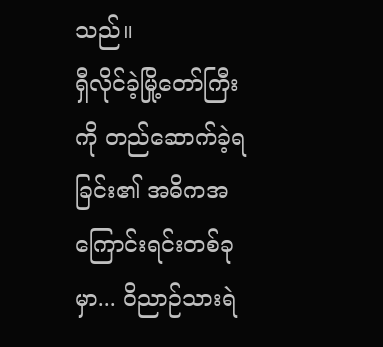သည်။
ရှီလိုင်ခဲ့မြို့တော်ကြီးကို တည်ဆောက်ခဲ့ရခြင်း၏ အဓိကအကြောင်းရင်းတစ်ခုမှာ... ဝိညာဉ်သားရဲ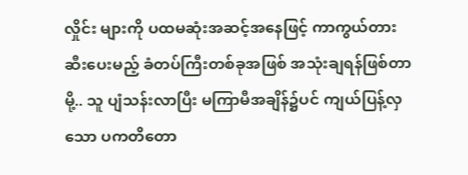လှိုင်း များကို ပထမဆုံးအဆင့်အနေဖြင့် ကာကွယ်တားဆီးပေးမည့် ခံတပ်ကြီးတစ်ခုအဖြစ် အသုံးချရန်ဖြစ်တာမို့.. သူ ပျံသန်းလာပြီး မကြာမီအချိန်၌ပင် ကျယ်ပြန့်လှသော ပကတိတော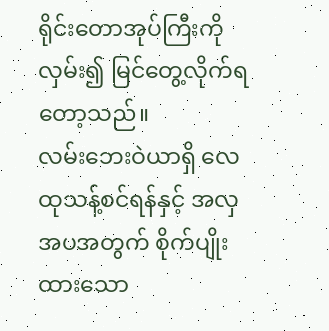ရိုင်းတောအုပ်ကြီးကို လှမ်း၍ မြင်တွေ့လိုက်ရတော့သည်။
လမ်းဘေးဝဲယာရှိ လေထုသန့်စင်ရန်နှင့် အလှအပအတွက် စိုက်ပျိုးထားသော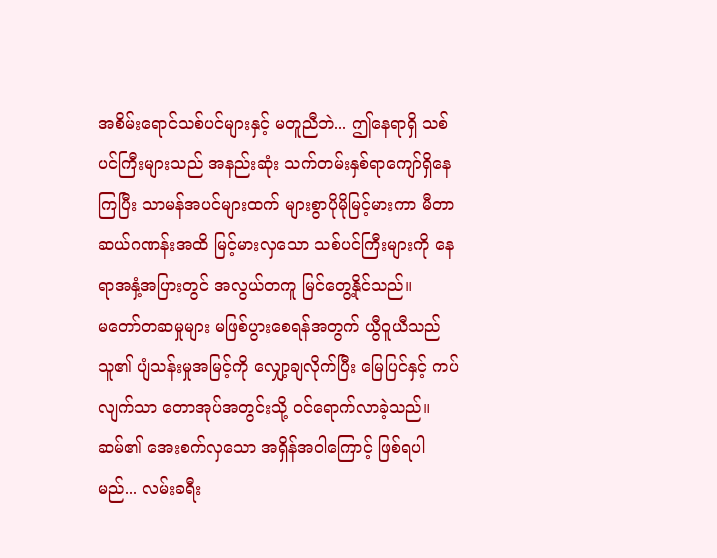အစိမ်းရောင်သစ်ပင်များနှင့် မတူညီဘဲ... ဤနေရာရှိ သစ်ပင်ကြီးများသည် အနည်းဆုံး သက်တမ်းနှစ်ရာကျော်ရှိနေကြပြီး သာမန်အပင်များထက် များစွာပိုမိုမြင့်မားကာ မီတာဆယ်ဂဏန်းအထိ မြင့်မားလှသော သစ်ပင်ကြီးများကို နေရာအနှံ့အပြားတွင် အလွယ်တကူ မြင်တွေ့နိုင်သည်။
မတော်တဆမှုများ မဖြစ်ပွားစေရန်အတွက် ယွီဝူယီသည် သူ၏ ပျံသန်းမှုအမြင့်ကို လျှော့ချလိုက်ပြီး မြေပြင်နှင့် ကပ်လျက်သာ တောအုပ်အတွင်းသို့ ဝင်ရောက်လာခဲ့သည်။
ဆမ်၏ အေးစက်လှသော အရှိန်အဝါကြောင့် ဖြစ်ရပါမည်... လမ်းခရီး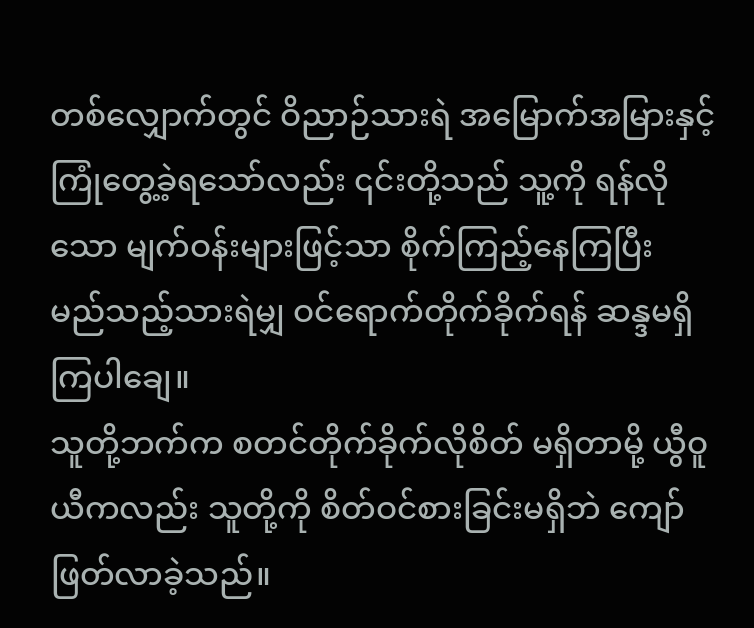တစ်လျှောက်တွင် ဝိညာဉ်သားရဲ အမြောက်အမြားနှင့် ကြုံတွေ့ခဲ့ရသော်လည်း ၎င်းတို့သည် သူ့ကို ရန်လိုသော မျက်ဝန်းများဖြင့်သာ စိုက်ကြည့်နေကြပြီး မည်သည့်သားရဲမျှ ဝင်ရောက်တိုက်ခိုက်ရန် ဆန္ဒမရှိကြပါချေ။
သူတို့ဘက်က စတင်တိုက်ခိုက်လိုစိတ် မရှိတာမို့ ယွီဝူယီကလည်း သူတို့ကို စိတ်ဝင်စားခြင်းမရှိဘဲ ကျော်ဖြတ်လာခဲ့သည်။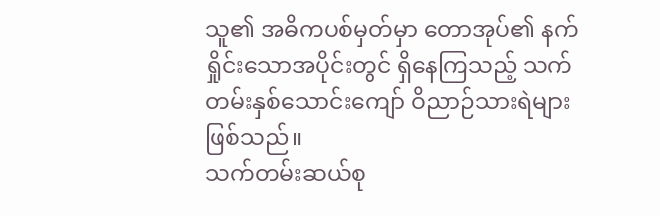သူ၏ အဓိကပစ်မှတ်မှာ တောအုပ်၏ နက်ရှိုင်းသောအပိုင်းတွင် ရှိနေကြသည့် သက်တမ်းနှစ်သောင်းကျော် ဝိညာဉ်သားရဲများ ဖြစ်သည်။
သက်တမ်းဆယ်စု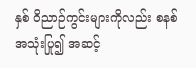နှစ် ဝိညာဉ်ကွင်းများကိုလည်း စနစ် အသုံးပြု၍ အဆင့်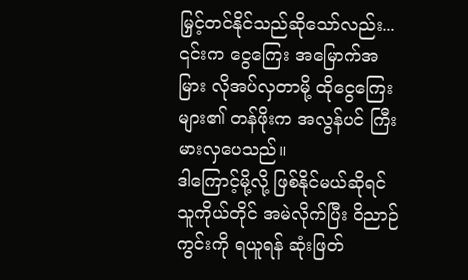မြှင့်တင်နိုင်သည်ဆိုသော်လည်း... ၎င်းက ငွေကြေး အမြောက်အမြား လိုအပ်လှတာမို့ ထိုငွေကြေးများ၏ တန်ဖိုးက အလွန်ပင် ကြီးမားလှပေသည်။
ဒါကြောင့်မို့လို့ ဖြစ်နိုင်မယ်ဆိုရင် သူကိုယ်တိုင် အမဲလိုက်ပြီး ဝိညာဉ်ကွင်းကို ရယူရန် ဆုံးဖြတ်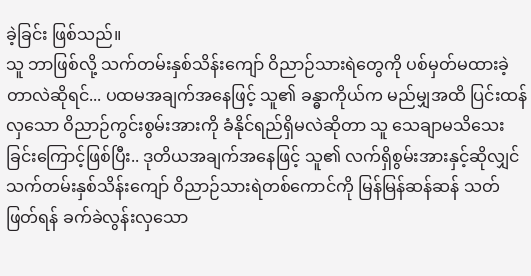ခဲ့ခြင်း ဖြစ်သည်။
သူ ဘာဖြစ်လို့ သက်တမ်းနှစ်သိန်းကျော် ဝိညာဉ်သားရဲတွေကို ပစ်မှတ်မထားခဲ့တာလဲဆိုရင်... ပထမအချက်အနေဖြင့် သူ၏ ခန္ဓာကိုယ်က မည်မျှအထိ ပြင်းထန်လှသော ဝိညာဉ်ကွင်းစွမ်းအားကို ခံနိုင်ရည်ရှိမလဲဆိုတာ သူ သေချာမသိသေးခြင်းကြောင့်ဖြစ်ပြီး.. ဒုတိယအချက်အနေဖြင့် သူ၏ လက်ရှိစွမ်းအားနှင့်ဆိုလျှင် သက်တမ်းနှစ်သိန်းကျော် ဝိညာဉ်သားရဲတစ်ကောင်ကို မြန်မြန်ဆန်ဆန် သတ်ဖြတ်ရန် ခက်ခဲလွန်းလှသော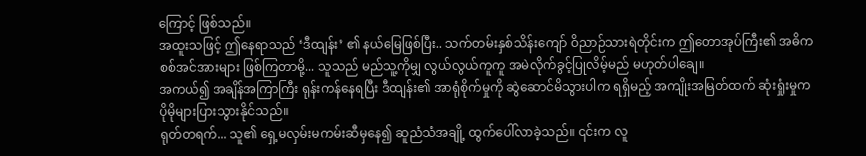ကြောင့် ဖြစ်သည်။
အထူးသဖြင့် ဤနေရာသည် ‘ဒီထျန်း’ ၏ နယ်မြေဖြစ်ပြီး.. သက်တမ်းနှစ်သိန်းကျော် ဝိညာဉ်သားရဲတိုင်းက ဤတောအုပ်ကြီး၏ အဓိက စစ်အင်အားများ ဖြစ်ကြတာမို့... သူသည် မည်သူ့ကိုမျှ လွယ်လွယ်ကူကူ အမဲလိုက်ခွင့်ပြုလိမ့်မည် မဟုတ်ပါချေ။
အကယ်၍ အချိန်အကြာကြီး ရုန်းကန်နေရပြီး ဒီထျန်း၏ အာရုံစိုက်မှုကို ဆွဲဆောင်မိသွားပါက ရရှိမည့် အကျိုးအမြတ်ထက် ဆုံးရှုံးမှုက ပိုမိုများပြားသွားနိုင်သည်။
ရုတ်တရက်... သူ၏ ရှေ့မလှမ်းမကမ်းဆီမှနေ၍ ဆူညံသံအချို့ ထွက်ပေါ်လာခဲ့သည်။ ၎င်းက လူ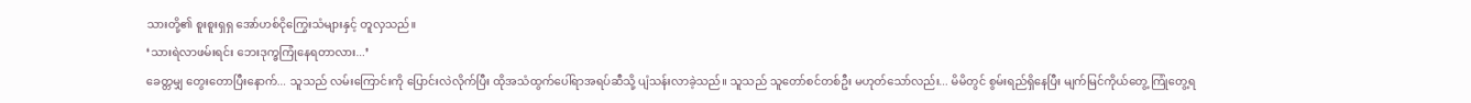သားတို့၏ စူးစူးရှရှ အော်ဟစ်ငိုကြွေးသံများနှင့် တူလှသည်။
‘သားရဲလာဖမ်းရင်း ဘေးဒုက္ခကြုံနေရတာလား...’
ခေတ္တမျှ တွေးတောပြီးနောက်... သူသည် လမ်းကြောင်းကို ပြောင်းလဲလိုက်ပြီး ထိုအသံထွက်ပေါ်ရာအရပ်ဆီသို့ ပျံသန်းလာခဲ့သည်။ သူသည် သူတော်စင်တစ်ဦး မဟုတ်သော်လည်း... မိမိတွင် စွမ်းရည်ရှိနေပြီး မျက်မြင်ကိုယ်တွေ့ ကြုံတွေ့ရ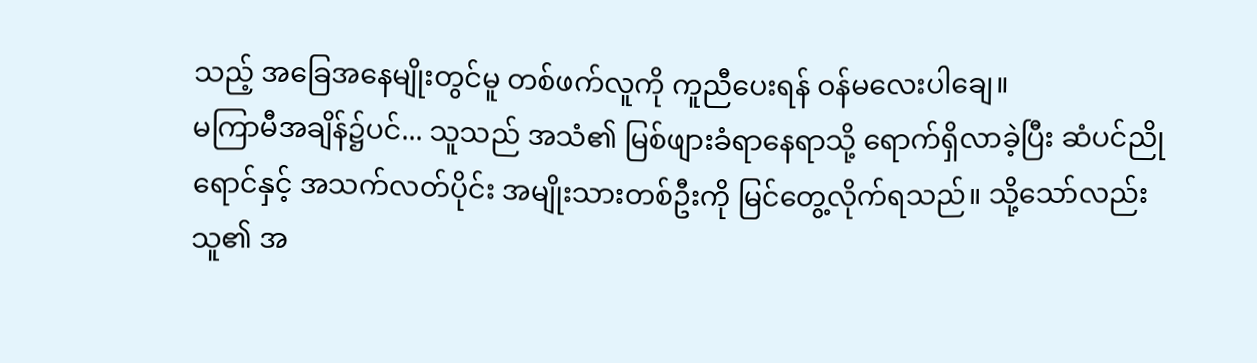သည့် အခြေအနေမျိုးတွင်မူ တစ်ဖက်လူကို ကူညီပေးရန် ဝန်မလေးပါချေ။
မကြာမီအချိန်၌ပင်... သူသည် အသံ၏ မြစ်ဖျားခံရာနေရာသို့ ရောက်ရှိလာခဲ့ပြီး ဆံပင်ညိုရောင်နှင့် အသက်လတ်ပိုင်း အမျိုးသားတစ်ဦးကို မြင်တွေ့လိုက်ရသည်။ သို့သော်လည်း သူ၏ အ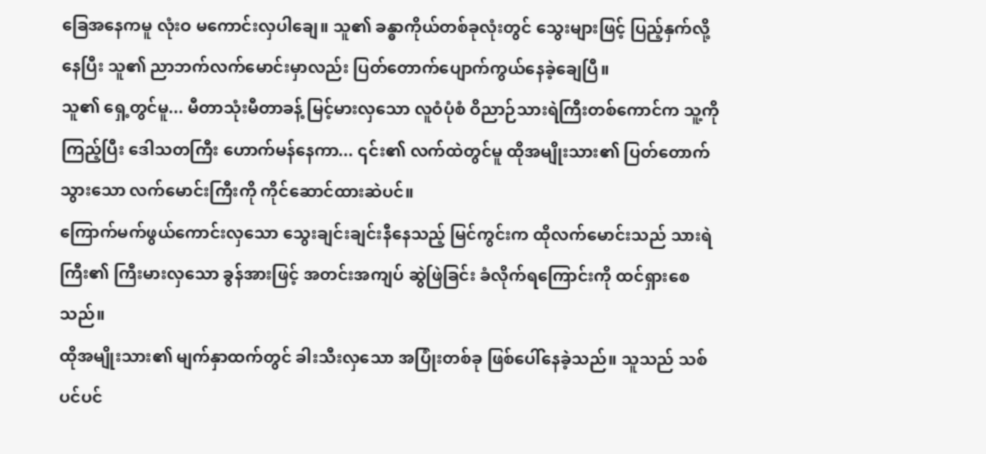ခြေအနေကမူ လုံးဝ မကောင်းလှပါချေ။ သူ၏ ခန္ဓာကိုယ်တစ်ခုလုံးတွင် သွေးများဖြင့် ပြည့်နှက်လို့နေပြီး သူ၏ ညာဘက်လက်မောင်းမှာလည်း ပြတ်တောက်ပျောက်ကွယ်နေခဲ့ချေပြီ။
သူ၏ ရှေ့တွင်မူ... မီတာသုံးမီတာခန့် မြင့်မားလှသော လူဝံပုံစံ ဝိညာဉ်သားရဲကြီးတစ်ကောင်က သူ့ကို ကြည့်ပြီး ဒေါသတကြီး ဟောက်မန်နေကာ... ၎င်း၏ လက်ထဲတွင်မူ ထိုအမျိုးသား၏ ပြတ်တောက်သွားသော လက်မောင်းကြီးကို ကိုင်ဆောင်ထားဆဲပင်။
ကြောက်မက်ဖွယ်ကောင်းလှသော သွေးချင်းချင်းနီနေသည့် မြင်ကွင်းက ထိုလက်မောင်းသည် သားရဲကြီး၏ ကြီးမားလှသော ခွန်အားဖြင့် အတင်းအကျပ် ဆွဲဖြဲခြင်း ခံလိုက်ရကြောင်းကို ထင်ရှားစေသည်။
ထိုအမျိုးသား၏ မျက်နှာထက်တွင် ခါးသီးလှသော အပြုံးတစ်ခု ဖြစ်ပေါ်နေခဲ့သည်။ သူသည် သစ်ပင်ပင်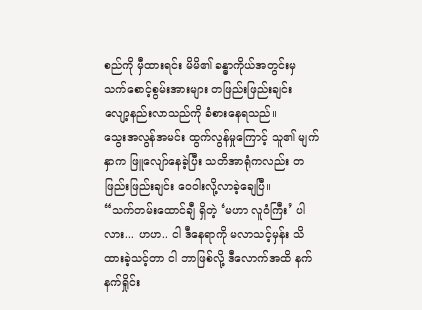စည်ကို မှီထားရင်း မိမိ၏ ခန္ဓာကိုယ်အတွင်းမှ သက်စောင့်စွမ်းအားများ တဖြည်းဖြည်းချင်း လျော့နည်းလာသည်ကို ခံစားနေရသည်။
သွေးအလွန်အမင်း ထွက်လွန်မှုကြောင့် သူ၏ မျက်နှာက ဖြူလျော်နေခဲ့ပြီး သတိအာရုံကလည်း တဖြည်းဖြည်းချင်း ဝေဝါးလို့လာခဲ့ချေပြီ။
“သက်တမ်းထောင်ချီ ရှိတဲ့ ‘မဟာ လူဝံကြီး’ ပါလား... ဟဟ.. ငါ ဒီနေရာကို မလာသင့်မှန်း သိထားခဲ့သင့်တာ ငါ ဘာဖြစ်လို့ ဒီလောက်အထိ နက်နက်ရှိုင်း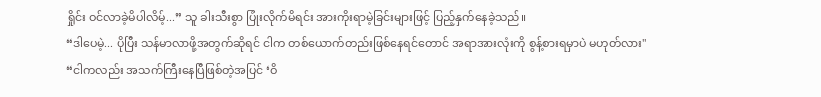ရှိုင်း ဝင်လာခဲ့မိပါလိမ့်...” သူ ခါးသီးစွာ ပြုံးလိုက်မိရင်း အားကိုးရာမဲ့ခြင်းများဖြင့် ပြည့်နှက်နေခဲ့သည်။
“ဒါပေမဲ့... ပိုပြီး သန်မာလာဖို့အတွက်ဆိုရင် ငါက တစ်ယောက်တည်းဖြစ်နေရင်တောင် အရာအားလုံးကို စွန့်စားရမှာပဲ မဟုတ်လား"
“ငါကလည်း အသက်ကြီးနေပြီဖြစ်တဲ့အပြင် ‘ဝိ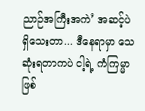ညာဉ်အကြီးအကဲ’ အဆင့်ပဲ ရှိသေးတာ... ဒီနေရာမှာ သေဆုံးရတာကပဲ ငါ့ရဲ့ ကံကြမ္မာ ဖြစ်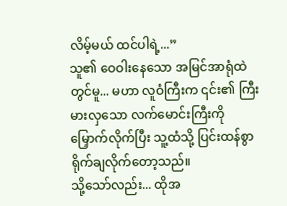လိမ့်မယ် ထင်ပါရဲ့...”
သူ၏ ဝေဝါးနေသော အမြင်အာရုံထဲတွင်မူ... မဟာ လူဝံကြီးက ၎င်း၏ ကြီးမားလှသော လက်မောင်းကြီးကို မြှောက်လိုက်ပြီး သူ့ထံသို့ ပြင်းထန်စွာ ရိုက်ချလိုက်တော့သည်။
သို့သော်လည်း... ထိုအ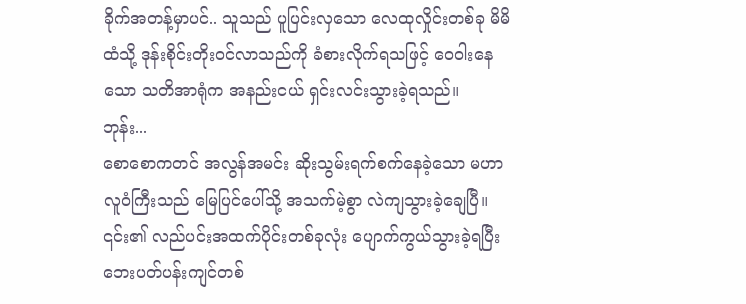ခိုက်အတန့်မှာပင်.. သူသည် ပူပြင်းလှသော လေထုလှိုင်းတစ်ခု မိမိထံသို့ ဒုန်းစိုင်းတိုးဝင်လာသည်ကို ခံစားလိုက်ရသဖြင့် ဝေဝါးနေသော သတိအာရုံက အနည်းငယ် ရှင်းလင်းသွားခဲ့ရသည်။
ဘုန်း...
စောစောကတင် အလွန်အမင်း ဆိုးသွမ်းရက်စက်နေခဲ့သော မဟာ လူဝံကြီးသည် မြေပြင်ပေါ်သို့ အသက်မဲ့စွာ လဲကျသွားခဲ့ချေပြီ။ ၎င်း၏ လည်ပင်းအထက်ပိုင်းတစ်ခုလုံး ပျောက်ကွယ်သွားခဲ့ရပြီး ဘေးပတ်ပန်းကျင်တစ်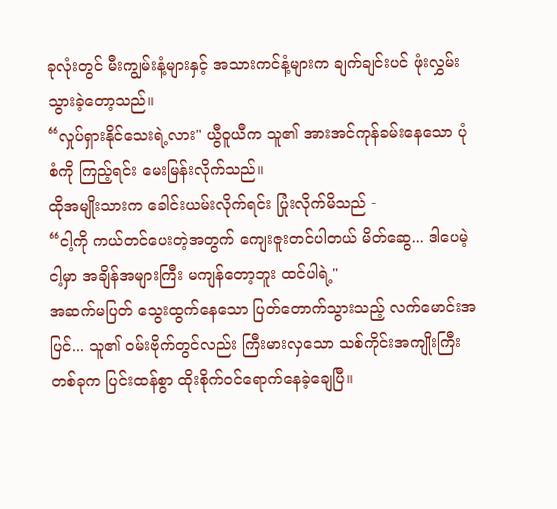ခုလုံးတွင် မီးကျွမ်းနံ့များနှင့် အသားကင်နံ့များက ချက်ချင်းပင် ဖုံးလွှမ်းသွားခဲ့တော့သည်။
“လှုပ်ရှားနိုင်သေးရဲ့လား" ယွီဝူယီက သူ၏ အားအင်ကုန်ခမ်းနေသော ပုံစံကို ကြည့်ရင်း မေးမြန်းလိုက်သည်။
ထိုအမျိုးသားက ခေါင်းယမ်းလိုက်ရင်း ပြုံးလိုက်မိသည် -
“ငါ့ကို ကယ်တင်ပေးတဲ့အတွက် ကျေးဇူးတင်ပါတယ် မိတ်ဆွေ... ဒါပေမဲ့ ငါ့မှာ အချိန်အများကြီး မကျန်တော့ဘူး ထင်ပါရဲ့"
အဆက်မပြတ် သွေးထွက်နေသော ပြတ်တောက်သွားသည့် လက်မောင်းအပြင်... သူ၏ ဝမ်းဗိုက်တွင်လည်း ကြီးမားလှသော သစ်ကိုင်းအကျိုးကြီးတစ်ခုက ပြင်းထန်စွာ ထိုးစိုက်ဝင်ရောက်နေခဲ့ချေပြီ။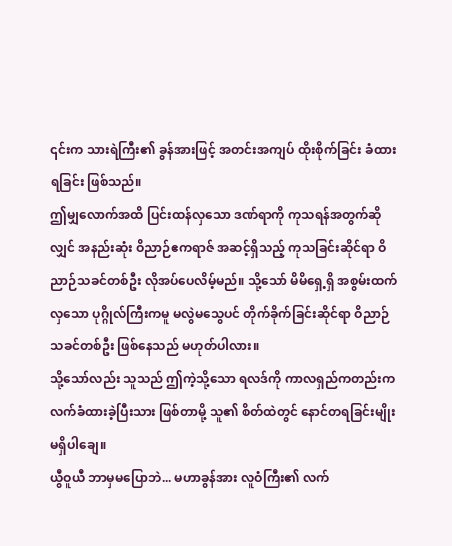၎င်းက သားရဲကြီး၏ ခွန်အားဖြင့် အတင်းအကျပ် ထိုးစိုက်ခြင်း ခံထားရခြင်း ဖြစ်သည်။
ဤမျှလောက်အထိ ပြင်းထန်လှသော ဒဏ်ရာကို ကုသရန်အတွက်ဆိုလျှင် အနည်းဆုံး ဝိညာဉ်ဧကရာဇ် အဆင့်ရှိသည့် ကုသခြင်းဆိုင်ရာ ဝိညာဉ်သခင်တစ်ဦး လိုအပ်ပေလိမ့်မည်။ သို့သော် မိမိရှေ့ရှိ အစွမ်းထက်လှသော ပုဂ္ဂိုလ်ကြီးကမူ မလွဲမသွေပင် တိုက်ခိုက်ခြင်းဆိုင်ရာ ဝိညာဉ်သခင်တစ်ဦး ဖြစ်နေသည် မဟုတ်ပါလား။
သို့သော်လည်း သူသည် ဤကဲ့သို့သော ရလဒ်ကို ကာလရှည်ကတည်းက လက်ခံထားခဲ့ပြီးသား ဖြစ်တာမို့ သူ၏ စိတ်ထဲတွင် နောင်တရခြင်းမျိုး မရှိပါချေ။
ယွီဝူယီ ဘာမှမပြောဘဲ... မဟာခွန်အား လူဝံကြီး၏ လက်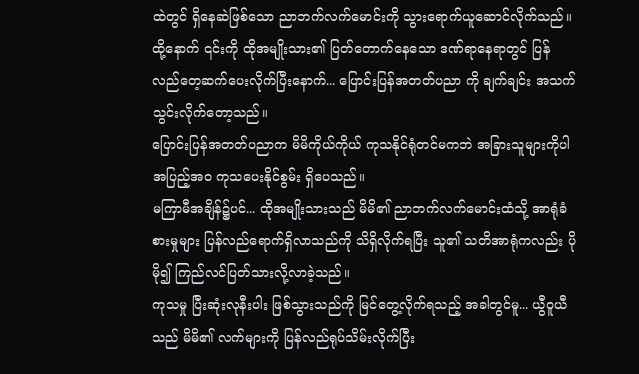ထဲတွင် ရှိနေဆဲဖြစ်သော ညာဘက်လက်မောင်းကို သွားရောက်ယူဆောင်လိုက်သည်။
ထို့နောက် ၎င်းကို ထိုအမျိုးသား၏ ပြတ်တောက်နေသော ဒဏ်ရာနေရာတွင် ပြန်လည်တေ့ဆက်ပေးလိုက်ပြီးနောက်... ပြောင်းပြန်အတတ်ပညာ ကို ချက်ချင်း အသက်သွင်းလိုက်တော့သည်။
ပြောင်းပြန်အတတ်ပညာက မိမိကိုယ်ကိုယ် ကုသနိုင်ရုံတင်မကဘဲ အခြားသူများကိုပါ အပြည့်အဝ ကုသပေးနိုင်စွမ်း ရှိပေသည်။
မကြာမီအချိန်၌ပင်... ထိုအမျိုးသားသည် မိမိ၏ ညာဘက်လက်မောင်းထံသို့ အာရုံခံစားမှုများ ပြန်လည်ရောက်ရှိလာသည်ကို သိရှိလိုက်ရပြီး သူ၏ သတိအာရုံကလည်း ပိုမို၍ ကြည်လင်ပြတ်သားလို့လာခဲ့သည်။
ကုသမှု ပြီးဆုံးလုနီးပါး ဖြစ်သွားသည်ကို မြင်တွေ့လိုက်ရသည့် အခါတွင်မူ... ယွီဝူယီသည် မိမိ၏ လက်များကို ပြန်လည်ရုပ်သိမ်းလိုက်ပြီး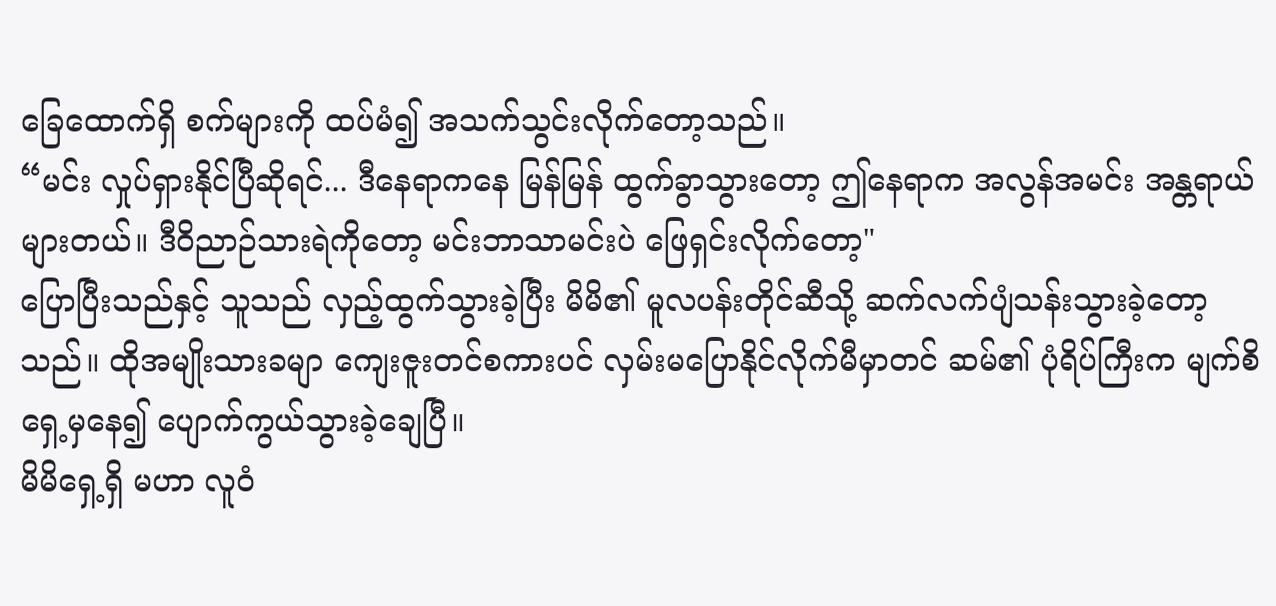ခြေထောက်ရှိ စက်များကို ထပ်မံ၍ အသက်သွင်းလိုက်တော့သည်။
“မင်း လှုပ်ရှားနိုင်ပြီဆိုရင်... ဒီနေရာကနေ မြန်မြန် ထွက်ခွာသွားတော့ ဤနေရာက အလွန်အမင်း အန္တရာယ်များတယ်။ ဒီဝိညာဉ်သားရဲကိုတော့ မင်းဘာသာမင်းပဲ ဖြေရှင်းလိုက်တော့"
ပြောပြီးသည်နှင့် သူသည် လှည့်ထွက်သွားခဲ့ပြီး မိမိ၏ မူလပန်းတိုင်ဆီသို့ ဆက်လက်ပျံသန်းသွားခဲ့တော့သည်။ ထိုအမျိုးသားခမျာ ကျေးဇူးတင်စကားပင် လှမ်းမပြောနိုင်လိုက်မီမှာတင် ဆမ်၏ ပုံရိပ်ကြီးက မျက်စိရှေ့မှနေ၍ ပျောက်ကွယ်သွားခဲ့ချေပြီ။
မိမိရှေ့ရှိ မဟာ လူဝံ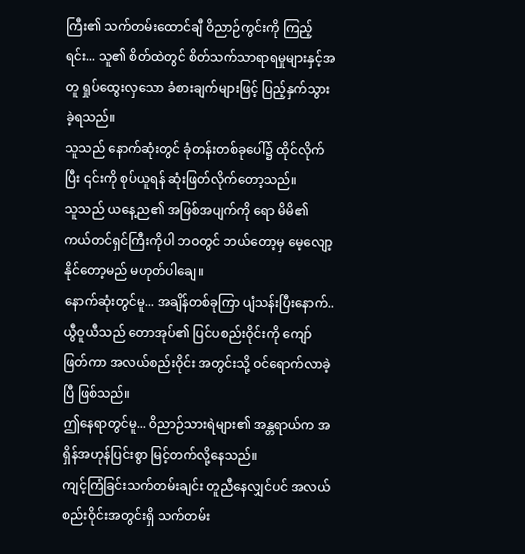ကြီး၏ သက်တမ်းထောင်ချီ ဝိညာဉ်ကွင်းကို ကြည့်ရင်း... သူ၏ စိတ်ထဲတွင် စိတ်သက်သာရာရမှုများနှင့်အတူ ရှုပ်ထွေးလှသော ခံစားချက်များဖြင့် ပြည့်နှက်သွားခဲ့ရသည်။
သူသည် နောက်ဆုံးတွင် ခုံတန်းတစ်ခုပေါ်၌ ထိုင်လိုက်ပြီး ၎င်းကို စုပ်ယူရန် ဆုံးဖြတ်လိုက်တော့သည်။
သူသည် ယနေ့ည၏ အဖြစ်အပျက်ကို ရော မိမိ၏ ကယ်တင်ရှင်ကြီးကိုပါ ဘဝတွင် ဘယ်တော့မှ မေ့လျော့နိုင်တော့မည် မဟုတ်ပါချေ။
နောက်ဆုံးတွင်မူ... အချိန်တစ်ခုကြာ ပျံသန်းပြီးနောက်.. ယွီဝူယီသည် တောအုပ်၏ ပြင်ပစည်းဝိုင်းကို ကျော်ဖြတ်ကာ အလယ်စည်းဝိုင်း အတွင်းသို့ ဝင်ရောက်လာခဲ့ပြီ ဖြစ်သည်။
ဤနေရာတွင်မူ... ဝိညာဉ်သားရဲများ၏ အန္တရာယ်က အရှိန်အဟုန်ပြင်းစွာ မြင့်တက်လို့နေသည်။
ကျင့်ကြံခြင်းသက်တမ်းချင်း တူညီနေလျှင်ပင် အလယ်စည်းဝိုင်းအတွင်းရှိ သက်တမ်း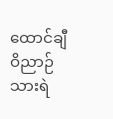ထောင်ချီ ဝိညာဉ်သားရဲ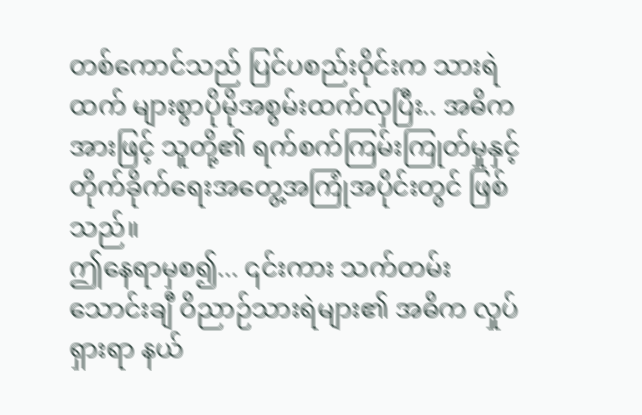တစ်ကောင်သည် ပြင်ပစည်းဝိုင်းက သားရဲထက် များစွာပိုမိုအစွမ်းထက်လှပြီး.. အဓိကအားဖြင့် သူတို့၏ ရက်စက်ကြမ်းကြုတ်မှုနှင့် တိုက်ခိုက်ရေးအတွေ့အကြုံအပိုင်းတွင် ဖြစ်သည်။
ဤနေရာမှစ၍... ၎င်းကား သက်တမ်းသောင်းချီ ဝိညာဉ်သားရဲများ၏ အဓိက လှုပ်ရှားရာ နယ်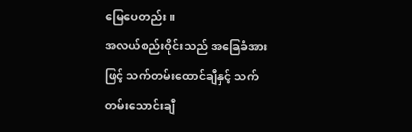မြေပေတည်း။
အလယ်စည်းဝိုင်းသည် အခြေခံအားဖြင့် သက်တမ်းထောင်ချီနှင့် သက်တမ်းသောင်းချီ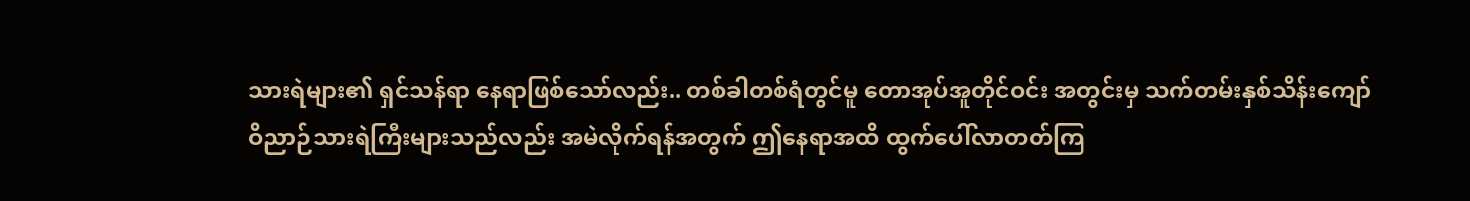သားရဲများ၏ ရှင်သန်ရာ နေရာဖြစ်သော်လည်း.. တစ်ခါတစ်ရံတွင်မူ တောအုပ်အူတိုင်ဝင်း အတွင်းမှ သက်တမ်းနှစ်သိန်းကျော် ဝိညာဉ်သားရဲကြီးများသည်လည်း အမဲလိုက်ရန်အတွက် ဤနေရာအထိ ထွက်ပေါ်လာတတ်ကြ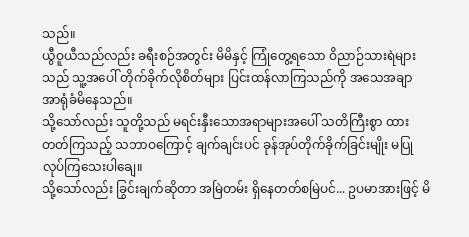သည်။
ယွီဝူယီသည်လည်း ခရီးစဉ်အတွင်း မိမိနှင့် ကြုံတွေ့ရသော ဝိညာဉ်သားရဲများသည် သူ့အပေါ် တိုက်ခိုက်လိုစိတ်များ ပြင်းထန်လာကြသည်ကို အသေအချာ အာရုံခံမိနေသည်။
သို့သော်လည်း သူတို့သည် မရင်းနှီးသောအရာများအပေါ် သတိကြီးစွာ ထားတတ်ကြသည့် သဘာဝကြောင့် ချက်ချင်းပင် ခုန်အုပ်တိုက်ခိုက်ခြင်းမျိုး မပြုလုပ်ကြသေးပါချေ။
သို့သော်လည်း ခြွင်းချက်ဆိုတာ အမြဲတမ်း ရှိနေတတ်စမြဲပင်... ဥပမာအားဖြင့် မိ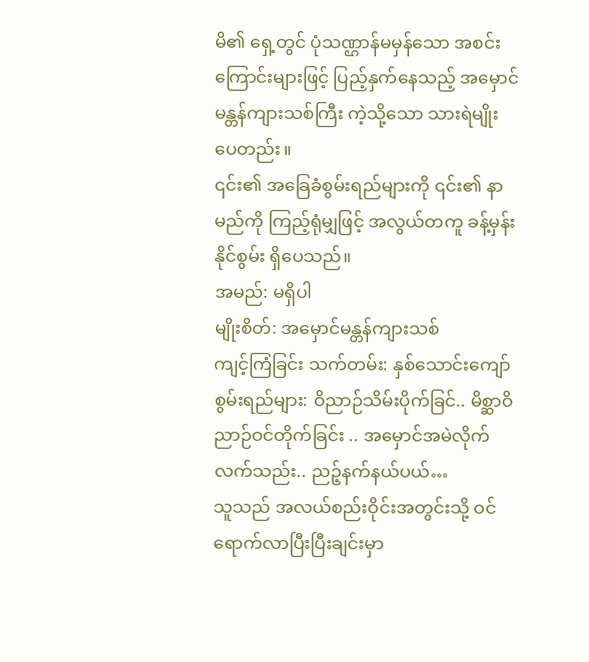မိ၏ ရှေ့တွင် ပုံသဏ္ဌာန်မမှန်သော အစင်းကြောင်းများဖြင့် ပြည့်နှက်နေသည့် အမှောင်မန္တန်ကျားသစ်ကြီး ကဲ့သို့သော သားရဲမျိုး ပေတည်း။
၎င်း၏ အခြေခံစွမ်းရည်များကို ၎င်း၏ နာမည်ကို ကြည့်ရုံမျှဖြင့် အလွယ်တကူ ခန့်မှန်းနိုင်စွမ်း ရှိပေသည်။
အမည်: မရှိပါ
မျိုးစိတ်: အမှောင်မန္တန်ကျားသစ်
ကျင့်ကြံခြင်း သက်တမ်း: နှစ်သောင်းကျော်
စွမ်းရည်များ: ဝိညာဉ်သိမ်းပိုက်ခြင်.. မိစ္ဆာဝိညာဉ်ဝင်တိုက်ခြင်း .. အမှောင်အမဲလိုက်လက်သည်း.. ညဉ့်နက်နယ်ပယ်…
သူသည် အလယ်စည်းဝိုင်းအတွင်းသို့ ဝင်ရောက်လာပြီးပြီးချင်းမှာ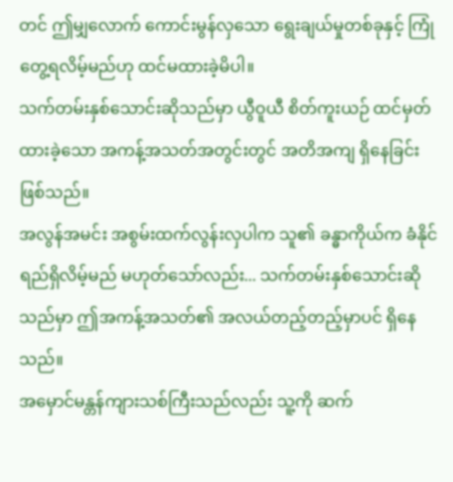တင် ဤမျှလောက် ကောင်းမွန်လှသော ရွေးချယ်မှုတစ်ခုနှင့် ကြုံတွေ့ရလိမ့်မည်ဟု ထင်မထားခဲ့မိပါ။
သက်တမ်းနှစ်သောင်းဆိုသည်မှာ ယွီဝူယီ စိတ်ကူးယဉ် ထင်မှတ်ထားခဲ့သော အကန့်အသတ်အတွင်းတွင် အတိအကျ ရှိနေခြင်း ဖြစ်သည်။
အလွန်အမင်း အစွမ်းထက်လွန်းလှပါက သူ၏ ခန္ဓာကိုယ်က ခံနိုင်ရည်ရှိလိမ့်မည် မဟုတ်သော်လည်း... သက်တမ်းနှစ်သောင်းဆိုသည်မှာ ဤအကန့်အသတ်၏ အလယ်တည့်တည့်မှာပင် ရှိနေသည်။
အမှောင်မန္တန်ကျားသစ်ကြီးသည်လည်း သူ့ကို ဆက်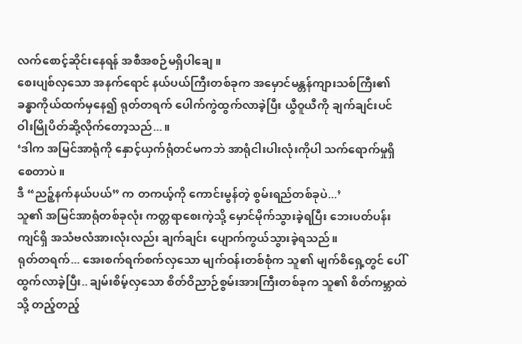လက်စောင့်ဆိုင်းနေရန် အစီအစဉ်မရှိပါချေ။
စေးပျစ်လှသော အနက်ရောင် နယ်ပယ်ကြီးတစ်ခုက အမှောင်မန္တန်ကျားသစ်ကြီး၏ ခန္ဓာကိုယ်ထက်မှနေ၍ ရုတ်တရက် ပေါက်ကွဲထွက်လာခဲ့ပြီး ယွီဝူယီကို ချက်ချင်းပင် ဝါးမြိုပိတ်ဆို့လိုက်တော့သည်...။
‘ဒါက အမြင်အာရုံကို နှောင့်ယှက်ရုံတင်မကဘဲ အာရုံငါးပါးလုံးကိုပါ သက်ရောက်မှုရှိစေတာပဲ။
ဒီ “ညဉ့်နက်နယ်ပယ်” က တကယ့်ကို ကောင်းမွန်တဲ့ စွမ်းရည်တစ်ခုပဲ...’
သူ၏ အမြင်အာရုံတစ်ခုလုံး ကတ္တရာစေးကဲ့သို့ မှောင်မိုက်သွားခဲ့ရပြီး ဘေးပတ်ပန်းကျင်ရှိ အသံဗလံအားလုံးလည်း ချက်ချင်း ပျောက်ကွယ်သွားခဲ့ရသည်။
ရုတ်တရက်... အေးစက်ရက်စက်လှသော မျက်ဝန်းတစ်စုံက သူ၏ မျက်စိရှေ့တွင် ပေါ်ထွက်လာခဲ့ပြီး.. ချမ်းစိမ့်လှသော စိတ်ဝိညာဉ်စွမ်းအားကြီးတစ်ခုက သူ၏ စိတ်ကမ္ဘာထဲသို့ တည့်တည့်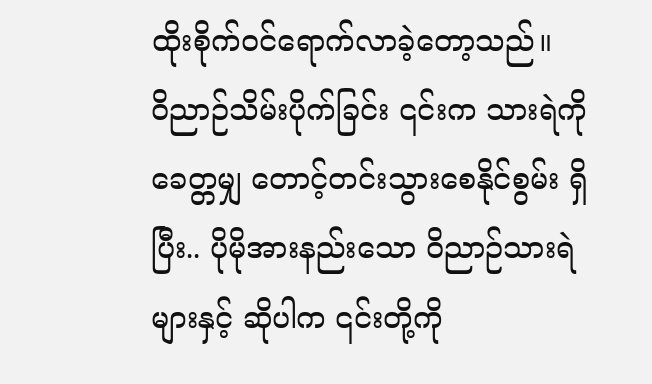ထိုးစိုက်ဝင်ရောက်လာခဲ့တော့သည်။
ဝိညာဉ်သိမ်းပိုက်ခြင်း ၎င်းက သားရဲကို ခေတ္တမျှ တောင့်တင်းသွားစေနိုင်စွမ်း ရှိပြီး.. ပိုမိုအားနည်းသော ဝိညာဉ်သားရဲများနှင့် ဆိုပါက ၎င်းတို့ကို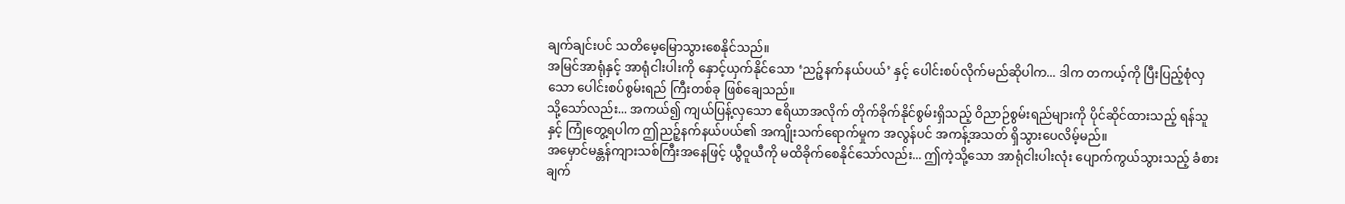ချက်ချင်းပင် သတိမေ့မြောသွားစေနိုင်သည်။
အမြင်အာရုံနှင့် အာရုံငါးပါးကို နှောင့်ယှက်နိုင်သော ‘ညဉ့်နက်နယ်ပယ်’ နှင့် ပေါင်းစပ်လိုက်မည်ဆိုပါက... ဒါက တကယ့်ကို ပြီးပြည့်စုံလှသော ပေါင်းစပ်စွမ်းရည် ကြီးတစ်ခု ဖြစ်ချေသည်။
သို့သော်လည်း... အကယ်၍ ကျယ်ပြန့်လှသော ဧရိယာအလိုက် တိုက်ခိုက်နိုင်စွမ်းရှိသည့် ဝိညာဉ်စွမ်းရည်များကို ပိုင်ဆိုင်ထားသည့် ရန်သူနှင့် ကြုံတွေ့ရပါက ဤညဉ့်နက်နယ်ပယ်၏ အကျိုးသက်ရောက်မှုက အလွန်ပင် အကန့်အသတ် ရှိသွားပေလိမ့်မည်။
အမှောင်မန္တန်ကျားသစ်ကြီးအနေဖြင့် ယွီဝူယီကို မထိခိုက်စေနိုင်သော်လည်း... ဤကဲ့သို့သော အာရုံငါးပါးလုံး ပျောက်ကွယ်သွားသည့် ခံစားချက်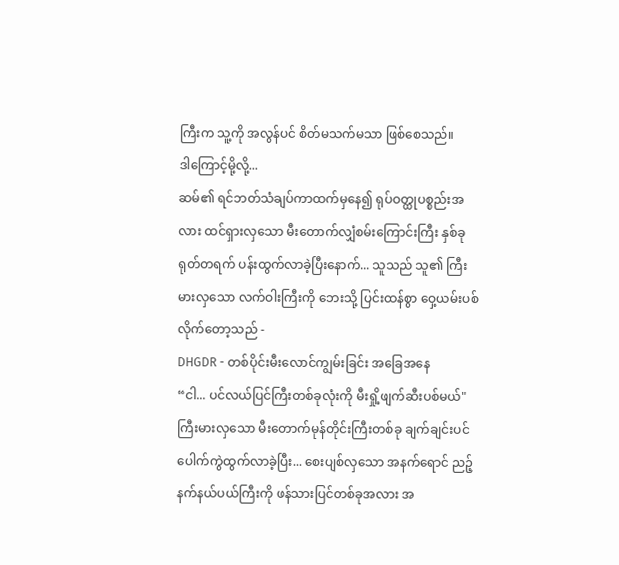ကြီးက သူ့ကို အလွန်ပင် စိတ်မသက်မသာ ဖြစ်စေသည်။
ဒါကြောင့်မို့လို့...
ဆမ်၏ ရင်ဘတ်သံချပ်ကာထက်မှနေ၍ ရုပ်ဝတ္ထုပစ္စည်းအလား ထင်ရှားလှသော မီးတောက်လျှံစမ်းကြောင်းကြီး နှစ်ခု ရုတ်တရက် ပန်းထွက်လာခဲ့ပြီးနောက်... သူသည် သူ၏ ကြီးမားလှသော လက်ဝါးကြီးကို ဘေးသို့ ပြင်းထန်စွာ ဝှေ့ယမ်းပစ်လိုက်တော့သည် -
DHGDR - တစ်ပိုင်းမီးလောင်ကျွမ်းခြင်း အခြေအနေ
“ငါ... ပင်လယ်ပြင်ကြီးတစ်ခုလုံးကို မီးရှို့ဖျက်ဆီးပစ်မယ်"
ကြီးမားလှသော မီးတောက်မုန်တိုင်းကြီးတစ်ခု ချက်ချင်းပင် ပေါက်ကွဲထွက်လာခဲ့ပြီး... စေးပျစ်လှသော အနက်ရောင် ညဉ့်နက်နယ်ပယ်ကြီးကို ဖန်သားပြင်တစ်ခုအလား အ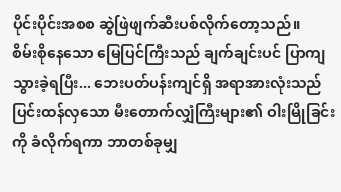ပိုင်းပိုင်းအစစ ဆွဲဖြဲဖျက်ဆီးပစ်လိုက်တော့သည်။
စိမ်းစိုနေသော မြေပြင်ကြီးသည် ချက်ချင်းပင် ပြာကျသွားခဲ့ရပြီး... ဘေးပတ်ပန်းကျင်ရှိ အရာအားလုံးသည် ပြင်းထန်လှသော မီးတောက်လျှံကြီးများ၏ ဝါးမြိုခြင်းကို ခံလိုက်ရကာ ဘာတစ်ခုမျှ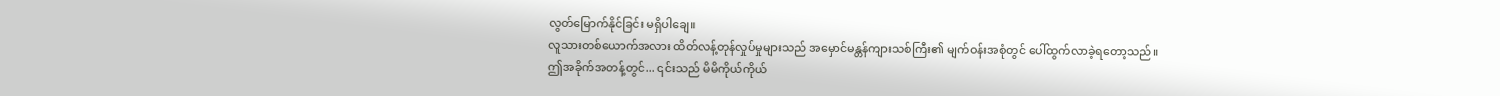လွတ်မြောက်နိုင်ခြင်း မရှိပါချေ။
လူသားတစ်ယောက်အလား ထိတ်လန့်တုန်လှုပ်မှုများသည် အမှောင်မန္တန်ကျားသစ်ကြီး၏ မျက်ဝန်းအစုံတွင် ပေါ်ထွက်လာခဲ့ရတော့သည်။
ဤအခိုက်အတန့်တွင်... ၎င်းသည် မိမိကိုယ်ကိုယ်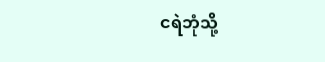ငရဲဘုံသို့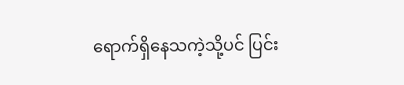ရောက်ရှိနေသကဲ့သို့ပင် ပြင်း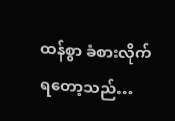ထန်စွာ ခံစားလိုက်ရတော့သည်…